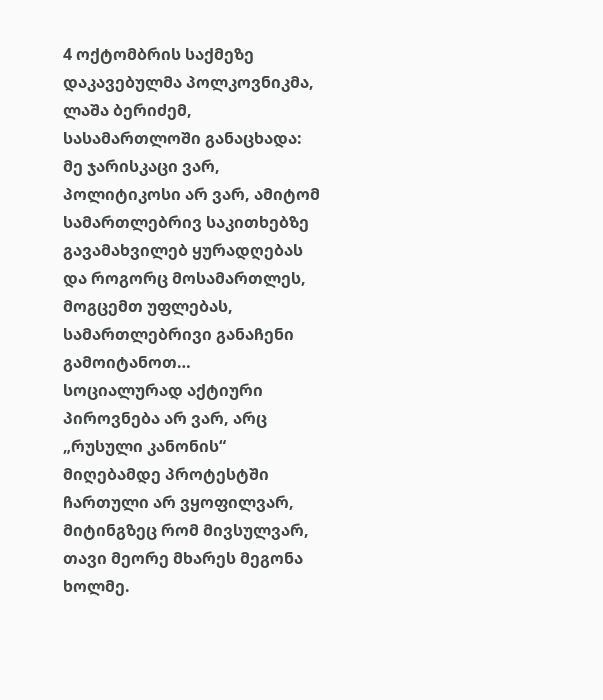4 ოქტომბრის საქმეზე დაკავებულმა პოლკოვნიკმა, ლაშა ბერიძემ, სასამართლოში განაცხადა:
მე ჯარისკაცი ვარ, პოლიტიკოსი არ ვარ, ამიტომ სამართლებრივ საკითხებზე გავამახვილებ ყურადღებას და როგორც მოსამართლეს, მოგცემთ უფლებას, სამართლებრივი განაჩენი გამოიტანოთ…
სოციალურად აქტიური პიროვნება არ ვარ, არც „რუსული კანონის“ მიღებამდე პროტესტში ჩართული არ ვყოფილვარ, მიტინგზეც რომ მივსულვარ, თავი მეორე მხარეს მეგონა ხოლმე.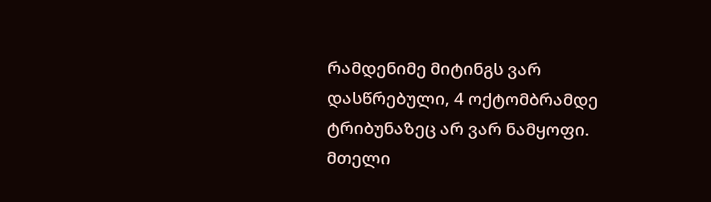რამდენიმე მიტინგს ვარ დასწრებული, 4 ოქტომბრამდე ტრიბუნაზეც არ ვარ ნამყოფი.
მთელი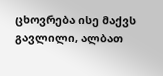ცხოვრება ისე მაქვს გავლილი, ალბათ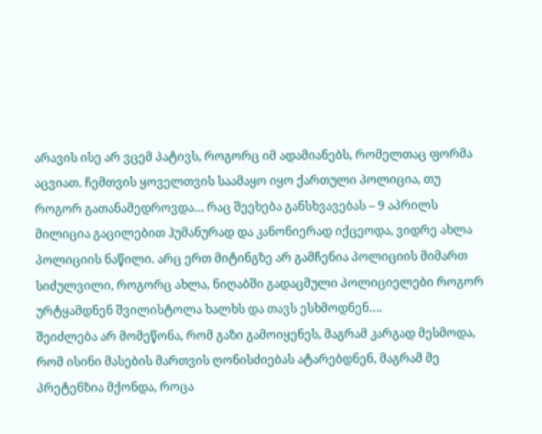არავის ისე არ ვცემ პატივს, როგორც იმ ადამიანებს, რომელთაც ფორმა აცვიათ. ჩემთვის ყოველთვის საამაყო იყო ქართული პოლიცია, თუ როგორ გათანამედროვდა… რაც შეეხება განსხვავებას – 9 აპრილს მილიცია გაცილებით ჰუმანურად და კანონიერად იქცეოდა, ვიდრე ახლა პოლიციის ნაწილი. არც ერთ მიტინგზე არ გამჩენია პოლიციის მიმართ სიძულვილი, როგორც ახლა, ნიღაბში გადაცმული პოლიციელები როგორ ურტყამდნენ შვილისტოლა ხალხს და თავს ესხმოდნენ….
შეიძლება არ მომეწონა, რომ გაზი გამოიყენეს, მაგრამ კარგად მესმოდა, რომ ისინი მასების მართვის ღონისძიებას ატარებდნენ, მაგრამ მე პრეტენზია მქონდა, როცა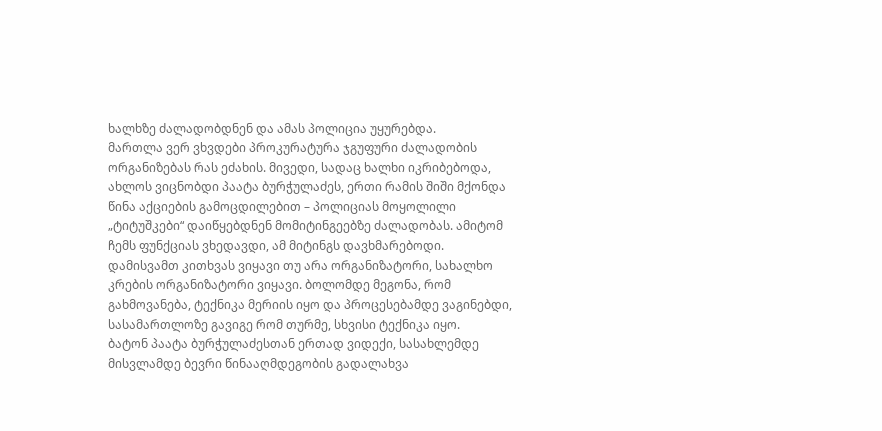ხალხზე ძალადობდნენ და ამას პოლიცია უყურებდა.
მართლა ვერ ვხვდები პროკურატურა ჯგუფური ძალადობის ორგანიზებას რას ეძახის. მივედი, სადაც ხალხი იკრიბებოდა, ახლოს ვიცნობდი პაატა ბურჭულაძეს, ერთი რამის შიში მქონდა წინა აქციების გამოცდილებით – პოლიციას მოყოლილი „ტიტუშკები“ დაიწყებდნენ მომიტინგეებზე ძალადობას. ამიტომ ჩემს ფუნქციას ვხედავდი, ამ მიტინგს დავხმარებოდი.
დამისვამთ კითხვას ვიყავი თუ არა ორგანიზატორი, სახალხო კრების ორგანიზატორი ვიყავი. ბოლომდე მეგონა, რომ გახმოვანება, ტექნიკა მერიის იყო და პროცესებამდე ვაგინებდი, სასამართლოზე გავიგე რომ თურმე, სხვისი ტექნიკა იყო.
ბატონ პაატა ბურჭულაძესთან ერთად ვიდექი, სასახლემდე მისვლამდე ბევრი წინააღმდეგობის გადალახვა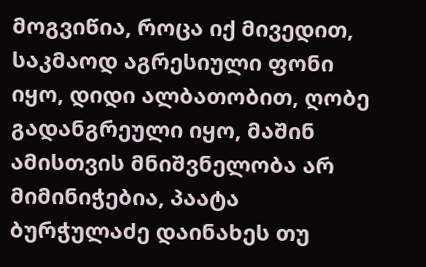მოგვიწია, როცა იქ მივედით, საკმაოდ აგრესიული ფონი იყო, დიდი ალბათობით, ღობე გადანგრეული იყო, მაშინ ამისთვის მნიშვნელობა არ მიმინიჭებია, პაატა ბურჭულაძე დაინახეს თუ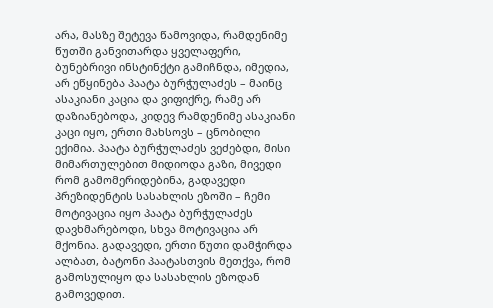არა, მასზე შეტევა წამოვიდა, რამდენიმე წუთში განვითარდა ყველაფერი, ბუნებრივი ინსტინქტი გამიჩნდა, იმედია, არ ეწყინება პაატა ბურჭულაძეს – მაინც ასაკიანი კაცია და ვიფიქრე, რამე არ დაზიანებოდა, კიდევ რამდენიმე ასაკიანი კაცი იყო, ერთი მახსოვს – ცნობილი ექიმია. პაატა ბურჭულაძეს ვეძებდი, მისი მიმართულებით მიდიოდა გაზი, მივედი რომ გამომერიდებინა, გადავედი პრეზიდენტის სასახლის ეზოში – ჩემი მოტივაცია იყო პაატა ბურჭულაძეს დავხმარებოდი, სხვა მოტივაცია არ მქონია. გადავედი, ერთი წუთი დამჭირდა ალბათ, ბატონი პაატასთვის მეთქვა, რომ გამოსულიყო და სასახლის ეზოდან გამოვედით.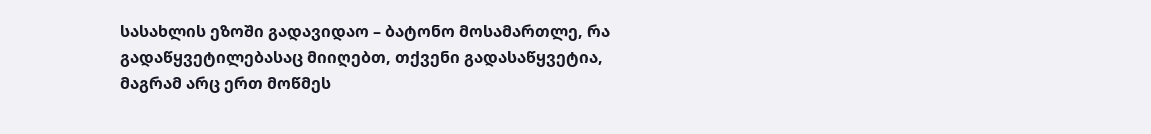სასახლის ეზოში გადავიდაო – ბატონო მოსამართლე, რა გადაწყვეტილებასაც მიიღებთ, თქვენი გადასაწყვეტია, მაგრამ არც ერთ მოწმეს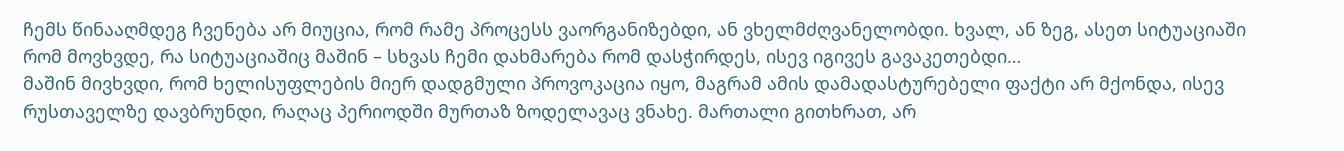ჩემს წინააღმდეგ ჩვენება არ მიუცია, რომ რამე პროცესს ვაორგანიზებდი, ან ვხელმძღვანელობდი. ხვალ, ან ზეგ, ასეთ სიტუაციაში რომ მოვხვდე, რა სიტუაციაშიც მაშინ – სხვას ჩემი დახმარება რომ დასჭირდეს, ისევ იგივეს გავაკეთებდი…
მაშინ მივხვდი, რომ ხელისუფლების მიერ დადგმული პროვოკაცია იყო, მაგრამ ამის დამადასტურებელი ფაქტი არ მქონდა, ისევ რუსთაველზე დავბრუნდი, რაღაც პერიოდში მურთაზ ზოდელავაც ვნახე. მართალი გითხრათ, არ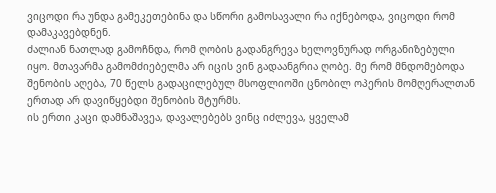ვიცოდი რა უნდა გამეკეთებინა და სწორი გამოსავალი რა იქნებოდა, ვიცოდი რომ დამაკავებდნენ.
ძალიან ნათლად გამოჩნდა, რომ ღობის გადანგრევა ხელოვნურად ორგანიზებული იყო. მთავარმა გამომძიებელმა არ იცის ვინ გადაანგრია ღობე. მე რომ მნდომებოდა შენობის აღება, 70 წელს გადაცილებულ მსოფლიოში ცნობილ ოპერის მომღერალთან ერთად არ დავიწყებდი შენობის შტურმს.
ის ერთი კაცი დამნაშავეა, დავალებებს ვინც იძლევა, ყველამ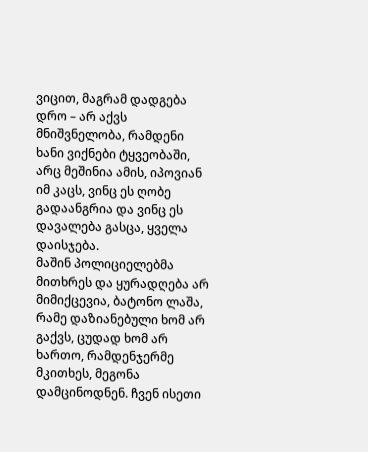ვიცით, მაგრამ დადგება დრო – არ აქვს მნიშვნელობა, რამდენი ხანი ვიქნები ტყვეობაში, არც მეშინია ამის, იპოვიან იმ კაცს, ვინც ეს ღობე გადაანგრია და ვინც ეს დავალება გასცა, ყველა დაისჯება.
მაშინ პოლიციელებმა მითხრეს და ყურადღება არ მიმიქცევია, ბატონო ლაშა, რამე დაზიანებული ხომ არ გაქვს, ცუდად ხომ არ ხართო, რამდენჯერმე მკითხეს, მეგონა დამცინოდნენ. ჩვენ ისეთი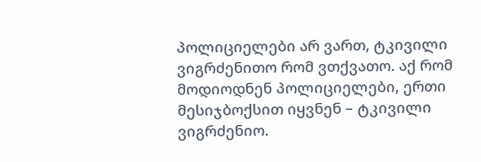პოლიციელები არ ვართ, ტკივილი ვიგრძენითო რომ ვთქვათო. აქ რომ მოდიოდნენ პოლიციელები, ერთი მესიჯბოქსით იყვნენ – ტკივილი ვიგრძენიო.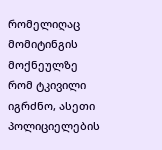რომელიღაც მომიტინგის მოქნეულზე რომ ტკივილი იგრძნო, ასეთი პოლიციელების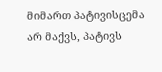მიმართ პატივისცემა არ მაქვს, პატივს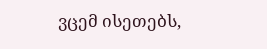ვცემ ისეთებს,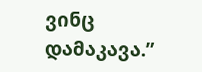ვინც დამაკავა.”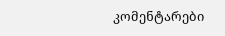კომენტარები